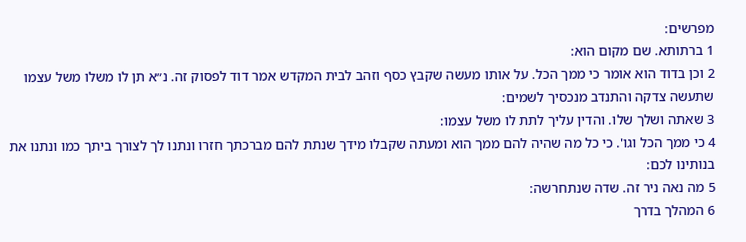מפרשים:
1 ברתותא. שם מקום הוא:
2 וכן בדוד הוא אומר כי ממך הכל. על אותו מעשה שקבץ כסף וזהב לבית המקדש אמר דוד לפסוק זה. נ״א תן לו משלו משל עצמו שתעשה צדקה והתנדב מנכסיך לשמים:
3 שאתה ושלך שלו. והדין עליך לתת לו משל עצמו:
4 כי ממך הכל וגו'. כי כל מה שהיה להם ממך הוא ומעתה שקבלו מידך שנתת להם מברכתך חזרו ונתנו לך לצורך ביתך כמו ונתנו את בנותינו לכם:
5 מה נאה ניר זה. שדה שנתחרשה:
6 המהלך בדרך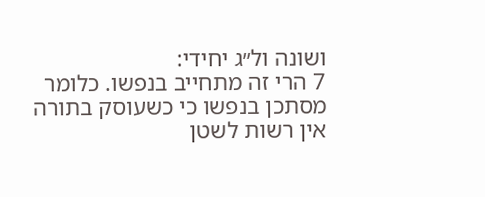ושונה ול״ג יחידי:
7 הרי זה מתחייב בנפשו. כלומר מסתכן בנפשו כי כשעוסק בתורה אין רשות לשטן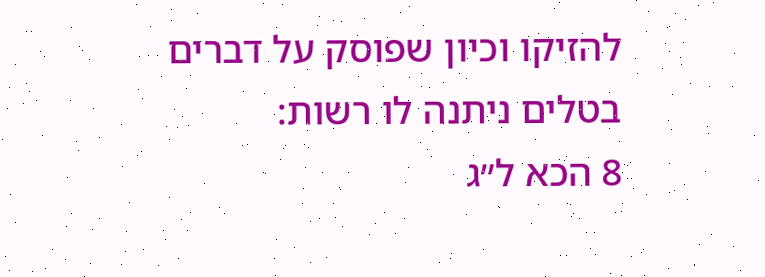להזיקו וכיון שפוסק על דברים בטלים ניתנה לו רשות:
8 הכא ל״ג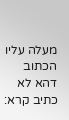מעלה עליו הכתוב דהא לא כתיב קרא: